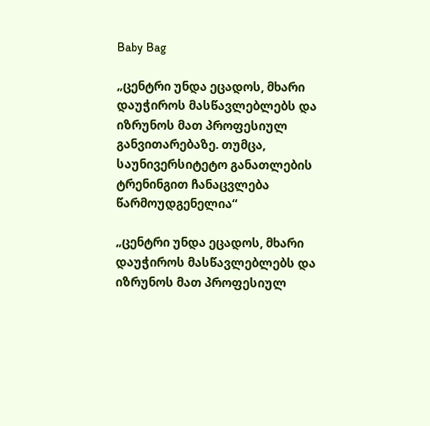Baby Bag

„ცენტრი უნდა ეცადოს, მხარი დაუჭიროს მასწავლებლებს და იზრუნოს მათ პროფესიულ განვითარებაზე. თუმცა, საუნივერსიტეტო განათლების ტრენინგით ჩანაცვლება წარმოუდგენელია“

„ცენტრი უნდა ეცადოს, მხარი დაუჭიროს მასწავლებლებს და იზრუნოს მათ პროფესიულ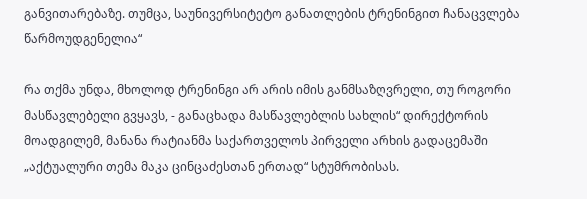განვითარებაზე. თუმცა, საუნივერსიტეტო განათლების ტრენინგით ჩანაცვლება წარმოუდგენელია“

რა თქმა უნდა, მხოლოდ ტრენინგი არ არის იმის განმსაზღვრელი, თუ როგორი მასწავლებელი გვყავს, - განაცხადა მასწავლებლის სახლის“ დირექტორის მოადგილემ, მანანა რატიანმა საქართველოს პირველი არხის გადაცემაში „აქტუალური თემა მაკა ცინცაძესთან ერთად“ სტუმრობისას.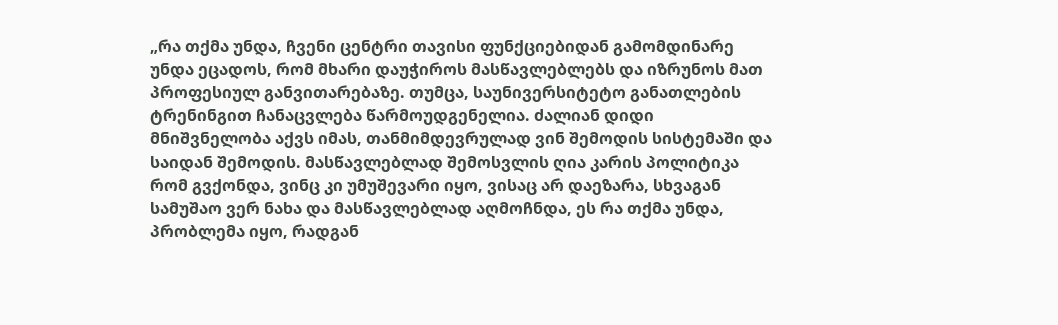„რა თქმა უნდა, ჩვენი ცენტრი თავისი ფუნქციებიდან გამომდინარე უნდა ეცადოს, რომ მხარი დაუჭიროს მასწავლებლებს და იზრუნოს მათ პროფესიულ განვითარებაზე. თუმცა, საუნივერსიტეტო განათლების ტრენინგით ჩანაცვლება წარმოუდგენელია. ძალიან დიდი მნიშვნელობა აქვს იმას, თანმიმდევრულად ვინ შემოდის სისტემაში და საიდან შემოდის. მასწავლებლად შემოსვლის ღია კარის პოლიტიკა რომ გვქონდა, ვინც კი უმუშევარი იყო, ვისაც არ დაეზარა, სხვაგან სამუშაო ვერ ნახა და მასწავლებლად აღმოჩნდა, ეს რა თქმა უნდა, პრობლემა იყო, რადგან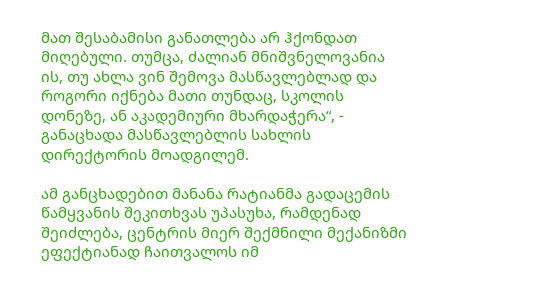მათ შესაბამისი განათლება არ ჰქონდათ მიღებული. თუმცა, ძალიან მნიშვნელოვანია ის, თუ ახლა ვინ შემოვა მასწავლებლად და როგორი იქნება მათი თუნდაც, სკოლის დონეზე, ან აკადემიური მხარდაჭერა“, - განაცხადა მასწავლებლის სახლის დირექტორის მოადგილემ.

ამ განცხადებით მანანა რატიანმა გადაცემის წამყვანის შეკითხვას უპასუხა, რამდენად შეიძლება, ცენტრის მიერ შექმნილი მექანიზმი ეფექტიანად ჩაითვალოს იმ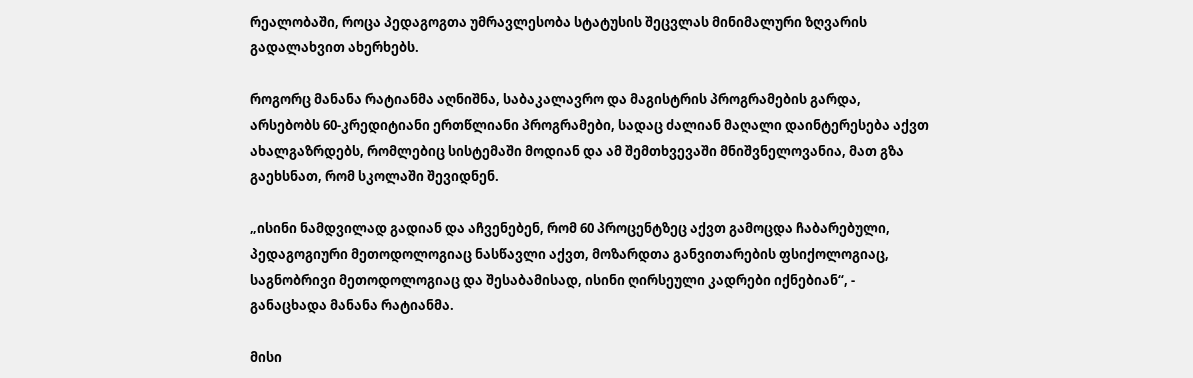რეალობაში, როცა პედაგოგთა უმრავლესობა სტატუსის შეცვლას მინიმალური ზღვარის გადალახვით ახერხებს.

როგორც მანანა რატიანმა აღნიშნა, საბაკალავრო და მაგისტრის პროგრამების გარდა, არსებობს 60-კრედიტიანი ერთწლიანი პროგრამები, სადაც ძალიან მაღალი დაინტერესება აქვთ ახალგაზრდებს, რომლებიც სისტემაში მოდიან და ამ შემთხვევაში მნიშვნელოვანია, მათ გზა გაეხსნათ, რომ სკოლაში შევიდნენ.

„ისინი ნამდვილად გადიან და აჩვენებენ, რომ 60 პროცენტზეც აქვთ გამოცდა ჩაბარებული, პედაგოგიური მეთოდოლოგიაც ნასწავლი აქვთ, მოზარდთა განვითარების ფსიქოლოგიაც, საგნობრივი მეთოდოლოგიაც და შესაბამისად, ისინი ღირსეული კადრები იქნებიან“, - განაცხადა მანანა რატიანმა.

მისი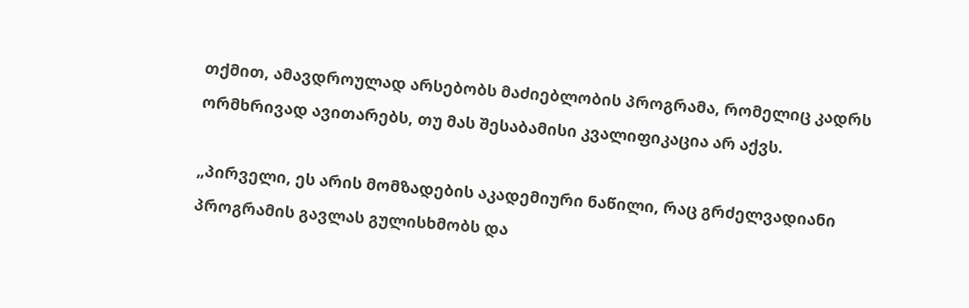თქმით, ამავდროულად არსებობს მაძიებლობის პროგრამა, რომელიც კადრს ორმხრივად ავითარებს, თუ მას შესაბამისი კვალიფიკაცია არ აქვს.

„პირველი, ეს არის მომზადების აკადემიური ნაწილი, რაც გრძელვადიანი პროგრამის გავლას გულისხმობს და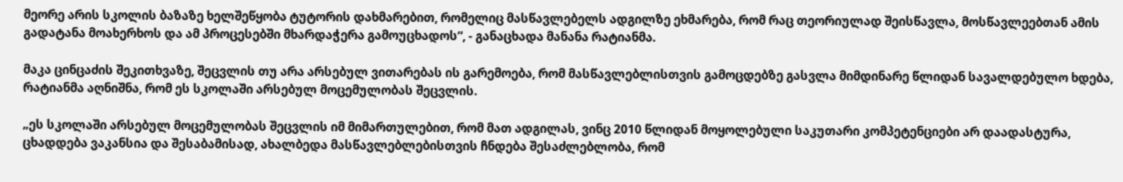მეორე არის სკოლის ბაზაზე ხელშეწყობა ტუტორის დახმარებით, რომელიც მასწავლებელს ადგილზე ეხმარება, რომ რაც თეორიულად შეისწავლა, მოსწავლეებთან ამის გადატანა მოახერხოს და ამ პროცესებში მხარდაჭერა გამოუცხადოს“, - განაცხადა მანანა რატიანმა.

მაკა ცინცაძის შეკითხვაზე, შეცვლის თუ არა არსებულ ვითარებას ის გარემოება, რომ მასწავლებლისთვის გამოცდებზე გასვლა მიმდინარე წლიდან სავალდებულო ხდება, რატიანმა აღნიშნა, რომ ეს სკოლაში არსებულ მოცემულობას შეცვლის.

„ეს სკოლაში არსებულ მოცემულობას შეცვლის იმ მიმართულებით, რომ მათ ადგილას, ვინც 2010 წლიდან მოყოლებული საკუთარი კომპეტენციები არ დაადასტურა, ცხადდება ვაკანსია და შესაბამისად, ახალბედა მასწავლებლებისთვის ჩნდება შესაძლებლობა, რომ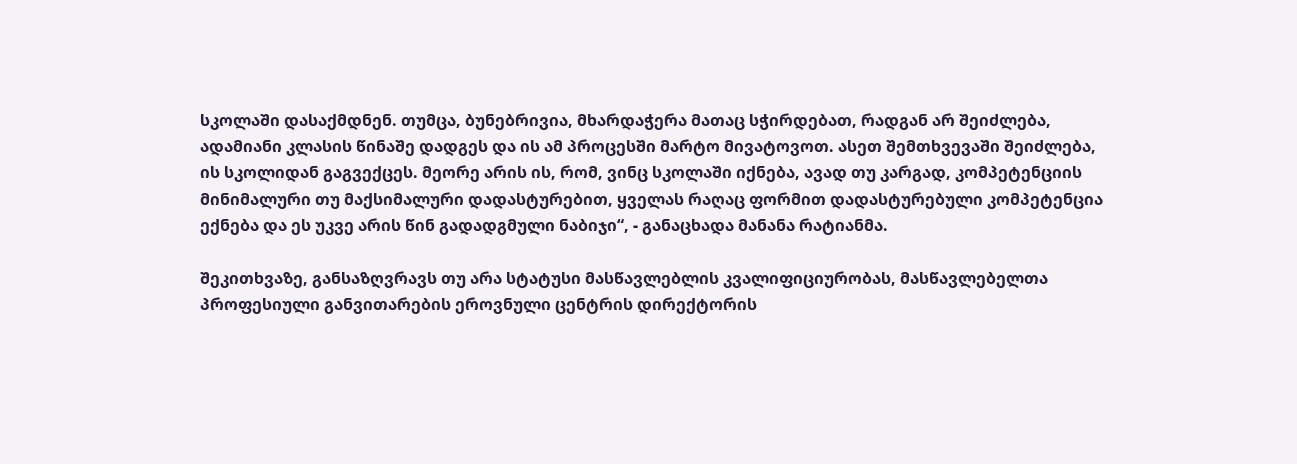სკოლაში დასაქმდნენ. თუმცა, ბუნებრივია, მხარდაჭერა მათაც სჭირდებათ, რადგან არ შეიძლება, ადამიანი კლასის წინაშე დადგეს და ის ამ პროცესში მარტო მივატოვოთ. ასეთ შემთხვევაში შეიძლება, ის სკოლიდან გაგვექცეს. მეორე არის ის, რომ, ვინც სკოლაში იქნება, ავად თუ კარგად, კომპეტენციის მინიმალური თუ მაქსიმალური დადასტურებით, ყველას რაღაც ფორმით დადასტურებული კომპეტენცია ექნება და ეს უკვე არის წინ გადადგმული ნაბიჯი“, - განაცხადა მანანა რატიანმა.

შეკითხვაზე, განსაზღვრავს თუ არა სტატუსი მასწავლებლის კვალიფიციურობას, მასწავლებელთა პროფესიული განვითარების ეროვნული ცენტრის დირექტორის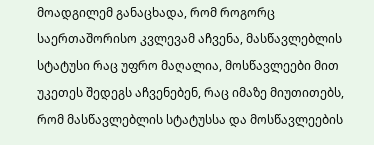მოადგილემ განაცხადა, რომ როგორც საერთაშორისო კვლევამ აჩვენა, მასწავლებლის სტატუსი რაც უფრო მაღალია, მოსწავლეები მით უკეთეს შედეგს აჩვენებენ, რაც იმაზე მიუთითებს, რომ მასწავლებლის სტატუსსა და მოსწავლეების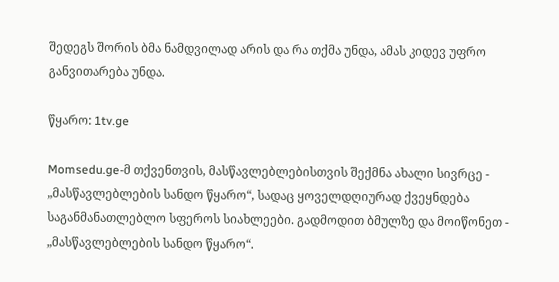შედეგს შორის ბმა ნამდვილად არის და რა თქმა უნდა, ამას კიდევ უფრო განვითარება უნდა.

წყარო: 1tv.ge

Momsedu.ge-მ თქვენთვის, მასწავლებლებისთვის შექმნა ახალი სივრცე - „მასწავლებლების სანდო წყარო“, სადაც ყოველდღიურად ქვეყნდება საგანმანათლებლო სფეროს სიახლეები. გადმოდით ბმულზე და მოიწონეთ - „მასწავლებლების სანდო წყარო“.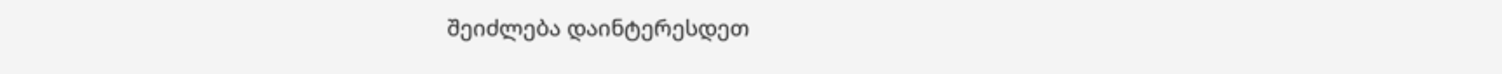შეიძლება დაინტერესდეთ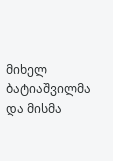მიხელ ბატიაშვილმა და მისმა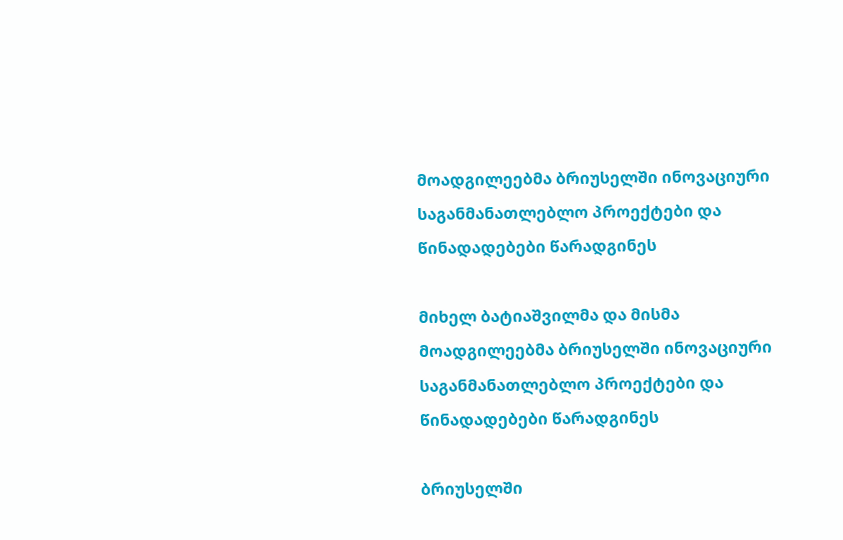მოადგილეებმა ბრიუსელში ინოვაციური საგანმანათლებლო პროექტები და წინადადებები წარადგინეს

მიხელ ბატიაშვილმა და მისმა მოადგილეებმა ბრიუსელში ინოვაციური საგანმანათლებლო პროექტები და წინადადებები წარადგინეს

ბრიუსელში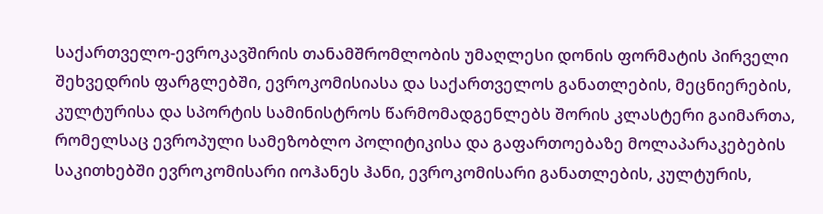საქართველო-ევროკავშირის თანამშრომლობის უმაღლესი დონის ფორმატის პირველი შეხვედრის ფარგლებში, ევროკომისიასა და საქართველოს განათლების, მეცნიერების, კულტურისა და სპორტის სამინისტროს წარმომადგენლებს შორის კლასტერი გაიმართა, რომელსაც ევროპული სამეზობლო პოლიტიკისა და გაფართოებაზე მოლაპარაკებების საკითხებში ევროკომისარი იოჰანეს ჰანი, ევროკომისარი განათლების, კულტურის,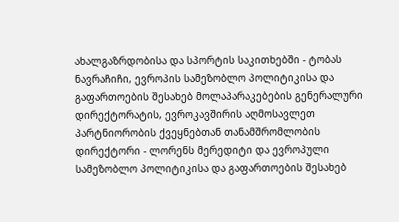ახალგაზრდობისა და სპორტის საკითხებში - ტობას ნავრაჩიჩი, ევროპის სამეზობლო პოლიტიკისა და გაფართოების შესახებ მოლაპარაკებების გენერალური დირექტორატის, ევროკავშირის აღმოსავლეთ პარტნიორობის ქვეყნებთან თანამშრომლობის დირექტორი - ლორენს მერედიტი და ევროპული სამეზობლო პოლიტიკისა და გაფართოების შესახებ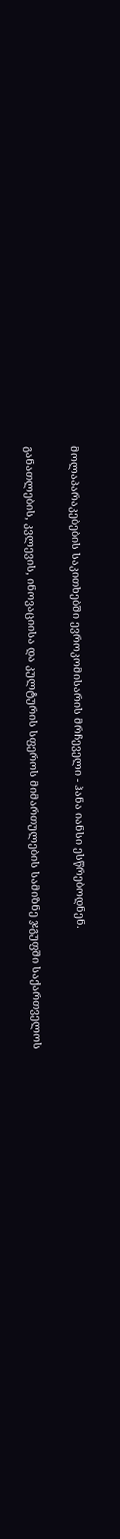მოლაპარაკებების საკითხებში ევროკომისარის მრჩეველი - ჰანა იანსი ესწრებოდნენ.

განათლების, კვლევის, ინოვაციისა და კულტურის სფეროს მიმართულების სამიზნე ჯგუფში საქართველოს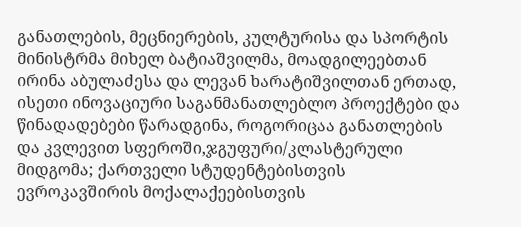განათლების, მეცნიერების, კულტურისა და სპორტის მინისტრმა მიხელ ბატიაშვილმა, მოადგილეებთან ირინა აბულაძესა და ლევან ხარატიშვილთან ერთად, ისეთი ინოვაციური საგანმანათლებლო პროექტები და წინადადებები წარადგინა, როგორიცაა განათლების და კვლევით სფეროში,ჯგუფური/კლასტერული მიდგომა; ქართველი სტუდენტებისთვის ევროკავშირის მოქალაქეებისთვის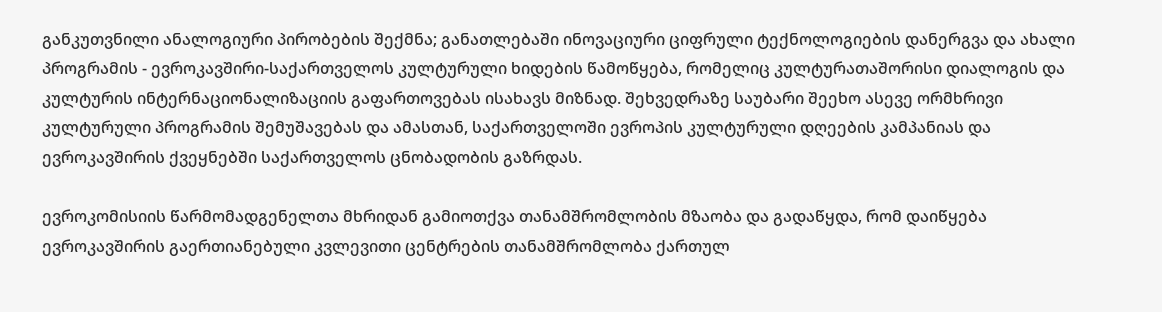განკუთვნილი ანალოგიური პირობების შექმნა; განათლებაში ინოვაციური ციფრული ტექნოლოგიების დანერგვა და ახალი პროგრამის - ევროკავშირი-საქართველოს კულტურული ხიდების წამოწყება, რომელიც კულტურათაშორისი დიალოგის და კულტურის ინტერნაციონალიზაციის გაფართოვებას ისახავს მიზნად. შეხვედრაზე საუბარი შეეხო ასევე ორმხრივი კულტურული პროგრამის შემუშავებას და ამასთან, საქართველოში ევროპის კულტურული დღეების კამპანიას და ევროკავშირის ქვეყნებში საქართველოს ცნობადობის გაზრდას.

ევროკომისიის წარმომადგენელთა მხრიდან გამიოთქვა თანამშრომლობის მზაობა და გადაწყდა, რომ დაიწყება ევროკავშირის გაერთიანებული კვლევითი ცენტრების თანამშრომლობა ქართულ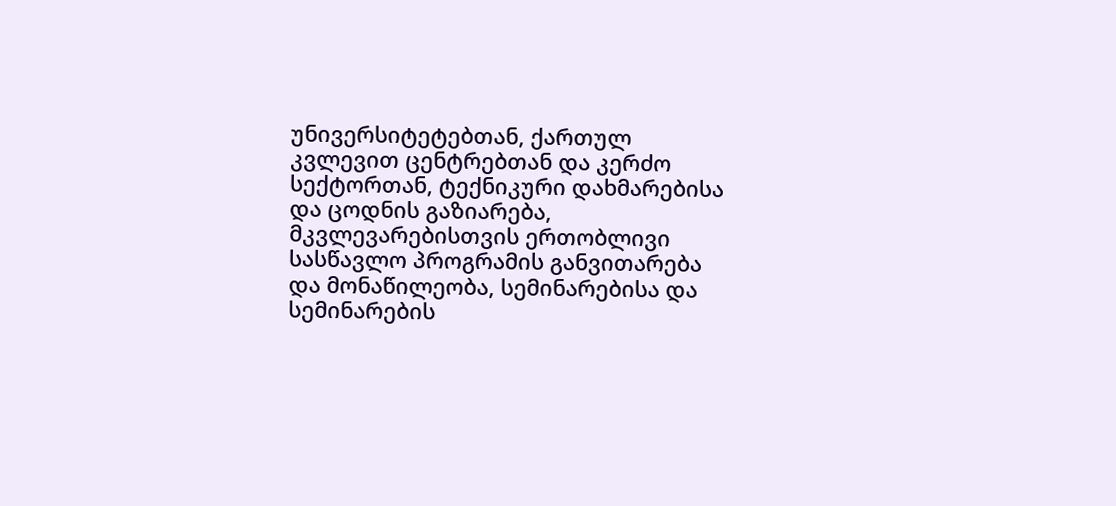უნივერსიტეტებთან, ქართულ კვლევით ცენტრებთან და კერძო სექტორთან, ტექნიკური დახმარებისა და ცოდნის გაზიარება, მკვლევარებისთვის ერთობლივი სასწავლო პროგრამის განვითარება და მონაწილეობა, სემინარებისა და სემინარების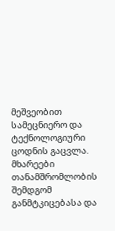მეშვეობით სამეცნიერო და ტექნოლოგიური ცოდნის გაცვლა. მხარეები თანამშრომლობის შემდგომ განმტკიცებასა და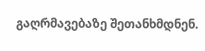გაღრმავებაზე შეთანხმდნენ.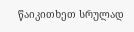წაიკითხეთ სრულად